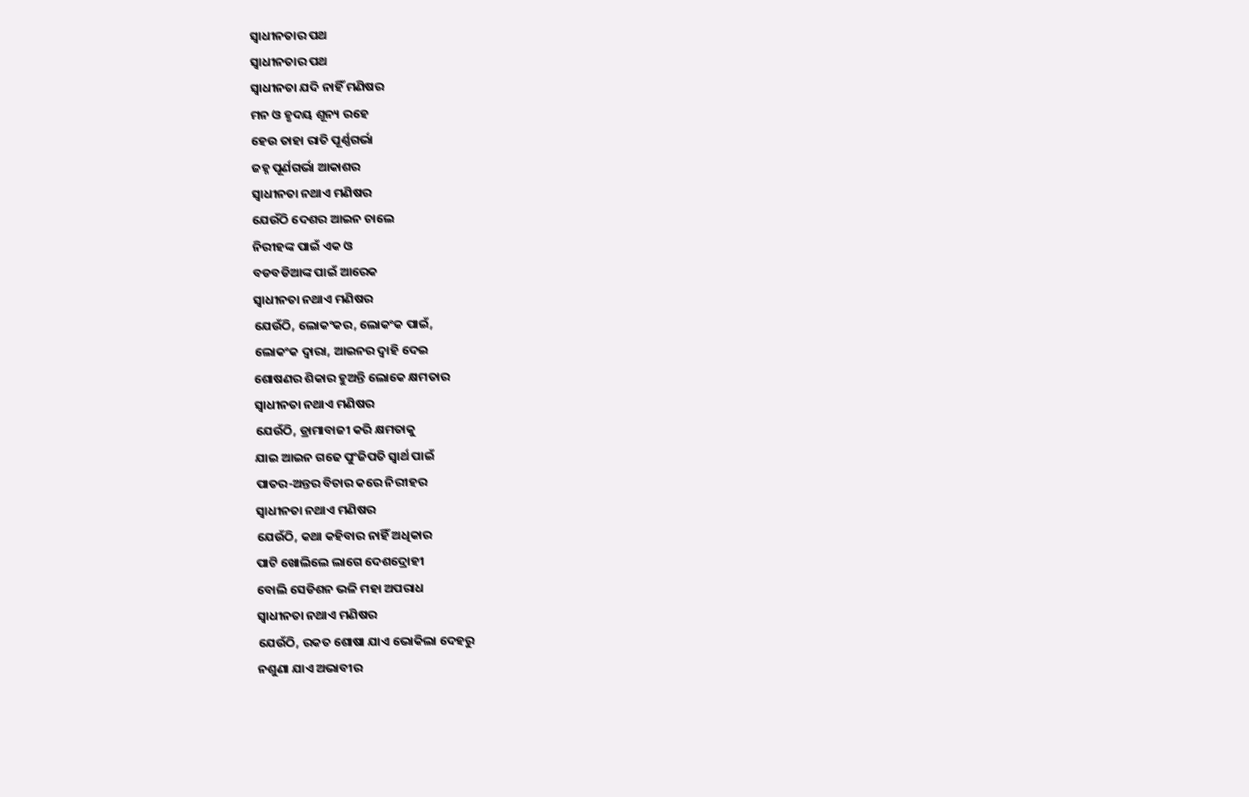ସ୍ୱାଧୀନତାର ପଥ
ସ୍ୱାଧୀନତାର ପଥ
ସ୍ୱାଧୀନତା ଯଦି ନାହିଁ ମଣିଷର
ମନ ଓ ହୃଦୟ ଶୂନ୍ୟ ରହେ
ହେଉ ତାହା ରାତି ପୂର୍ଣ୍ଣଗର୍ଭା
ଜହ୍ନ ପୂର୍ଣଗର୍ଭା ଆକାଶର
ସ୍ୱାଧୀନତା ନଥାଏ ମଣିଷର
ଯେଉଁଠି ଦେଶର ଆଇନ ଚାଲେ
ନିରୀହଙ୍କ ପାଇଁ ଏକ ଓ
ବଡବଡିଆଙ୍କ ପାଇଁ ଆରେକ
ସ୍ୱାଧୀନତା ନଥାଏ ମଣିଷର
ଯେଉଁଠି, ଲୋକଂକର, ଲୋକଂକ ପାଇଁ,
ଲୋକଂକ ଦ୍ୱାରା, ଆଇନର ଦ୍ୱାହି ଦେଇ
ଶୋଷଣର ଶିକାର ହୁଅନ୍ତି ଲୋକେ କ୍ଷମତାର
ସ୍ୱାଧୀନତା ନଥାଏ ମଣିଷର
ଯେଉଁଠି, ଡ୍ରାମାବାଜୀ କରି କ୍ଷମତାକୁ
ଯାଇ ଆଇନ ଗଢେ ପୁଂଜିପତି ସ୍ୱାର୍ଥ ପାଇଁ
ପାତର-ଅନ୍ତର ବିଚାର କରେ ନିରୀହର
ସ୍ୱାଧୀନତା ନଥାଏ ମଣିଷର
ଯେଉଁଠି, କଥା କହିବାର ନାହିଁ ଅଧିକାର
ପାଟି ଖୋଲିଲେ ଲାଗେ ଦେଶଦ୍ରୋହୀ
ବୋଲି ସେଡିଶନ ଭଳି ମହା ଅପରାଧ
ସ୍ୱାଧୀନତା ନଥାଏ ମଣିଷର
ଯେଉଁଠି, ରକତ ଶୋଷା ଯାଏ ଭୋକିଲା ଦେହରୁ
ନଶୁଣା ଯାଏ ଅଭାବୀର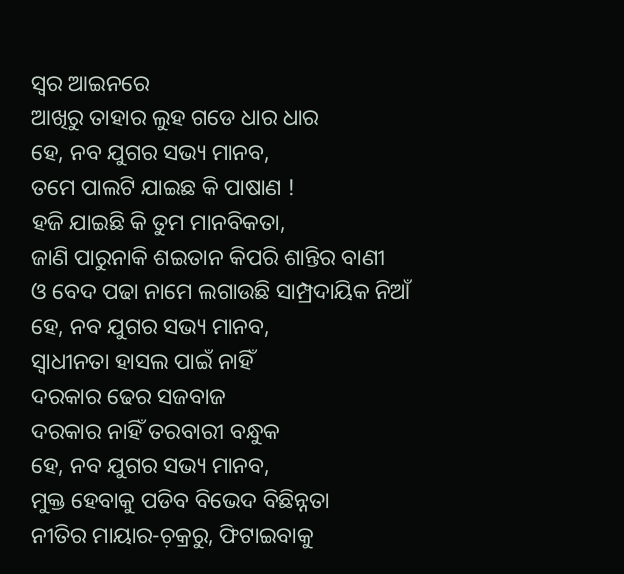ସ୍ୱର ଆଇନରେ
ଆଖିରୁ ତାହାର ଲୁହ ଗଡେ ଧାର ଧାର
ହେ, ନବ ଯୁଗର ସଭ୍ୟ ମାନବ,
ତମେ ପାଲଟି ଯାଇଛ କି ପାଷାଣ !
ହଜି ଯାଇଛି କି ତୁମ ମାନବିକତା,
ଜାଣି ପାରୁନାକି ଶଇତାନ କିପରି ଶାନ୍ତିର ବାଣୀ
ଓ ବେଦ ପଢା ନାମେ ଲଗାଉଛି ସାମ୍ପ୍ରଦାୟିକ ନିଆଁ
ହେ, ନବ ଯୁଗର ସଭ୍ୟ ମାନବ,
ସ୍ୱାଧୀନତା ହାସଲ ପାଇଁ ନାହିଁ
ଦରକାର ଢେର ସଜବାଜ
ଦରକାର ନାହିଁ ତରବାରୀ ବନ୍ଧୁକ
ହେ, ନବ ଯୁଗର ସଭ୍ୟ ମାନବ,
ମୁକ୍ତ ହେବାକୁ ପଡିବ ବିଭେଦ ବିଛିନ୍ନତା
ନୀତିର ମାୟାର-ଚ଼କ୍ରରୁ, ଫିଟାଇବାକୁ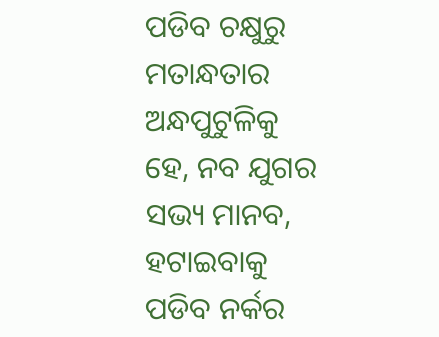ପଡିବ ଚକ୍ଷୁରୁ ମତାନ୍ଧତାର ଅନ୍ଧପୁଟୁଳିକୁ
ହେ, ନବ ଯୁଗର ସଭ୍ୟ ମାନବ,
ହଟାଇବାକୁ ପଡିବ ନର୍କର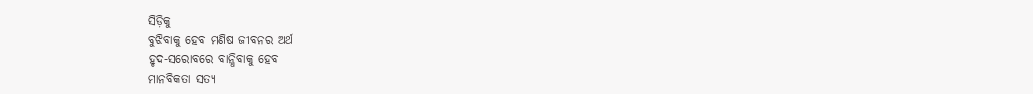ସିଡ଼ିକୁ
ବୁଝିବାକୁ ହେବ ମଣିଷ ଜୀବନର ଅର୍ଥ
ହୃଦ-ସରୋବରେ ବାନ୍ଧିବାକୁ ହେବ
ମାନବିକତା ସତ୍ୟ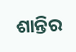ଶାନ୍ତିର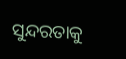ସୁନ୍ଦରତାକୁ